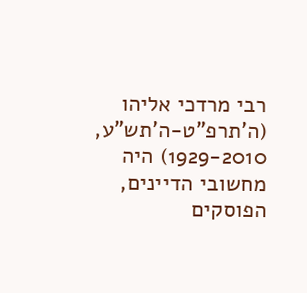רבי מרדכי אליהו (ה'תרפ"ט-ה'תש"ע, 1929-2010) היה מחשובי הדיינים, הפוסקים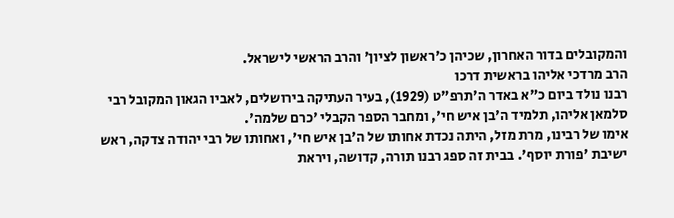והמקובלים בדור האחרון, שכיהן כ'ראשון לציון' והרב הראשי לישראל.
הרב מרדכי אליהו בראשית דרכו
רבנו נולד ביום כ"א באדר ה'תרפ"ט (1929), בעיר העתיקה בירושלים, לאביו הגאון המקובל רבי סלמאן אליהו, תלמיד ה'בן איש חי', ומחבר הספר הקבלי 'כרם שלמה'.
אימו של רבינו, מרת מזל, היתה נכדת אחותו של ה'בן איש חי', ואחותו של רבי יהודה צדקה, ראש ישיבת 'פורת יוסף'. בבית זה ספג רבנו תורה, קדושה, ויראת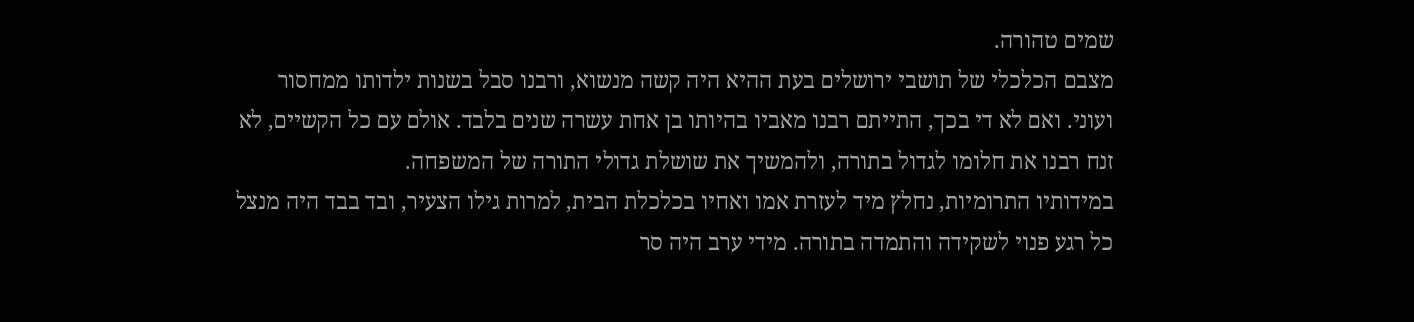שמים טהורה.
מצבם הכלכלי של תושבי ירושלים בעת ההיא היה קשה מנשוא, ורבנו סבל בשנות ילדותו ממחסור ועוני. ואם לא די בכך, התייתם רבנו מאביו בהיותו בן אחת עשרה שנים בלבד. אולם עם כל הקשיים, לא זנח רבנו את חלומו לגדול בתורה, ולהמשיך את שושלת גדולי התורה של המשפחה.
במידותיו התרומיות, נחלץ מיד לעזרת אמו ואחיו בכלכלת הבית, למרות גילו הצעיר, ובד בבד היה מנצל כל רגע פנוי לשקידה והתמדה בתורה. מידי ערב היה סר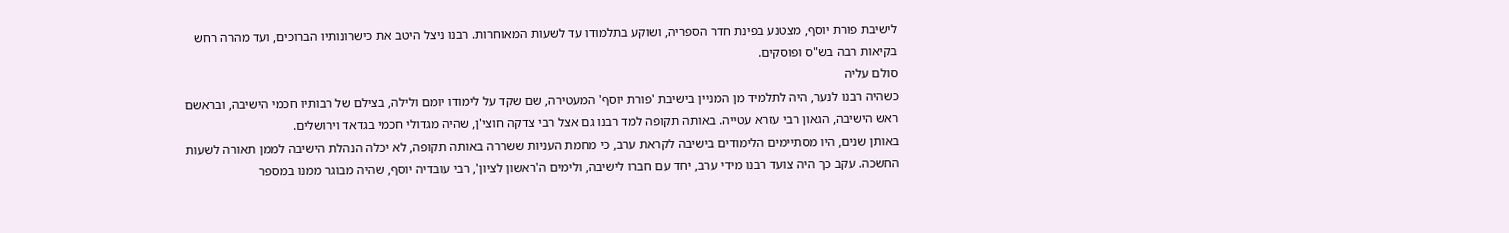לישיבת פורת יוסף, מצטנע בפינת חדר הספריה, ושוקע בתלמודו עד לשעות המאוחרות. רבנו ניצל היטב את כישרונותיו הברוכים, ועד מהרה רחש בקיאות רבה בש"ס ופוסקים.
סולם עליה
כשהיה רבנו לנער, היה לתלמיד מן המניין בישיבת 'פורת יוסף' המעטירה, שם שקד על לימודו יומם ולילה, בצילם של רבותיו חכמי הישיבה, ובראשם ראש הישיבה, הגאון רבי עזרא עטייה. באותה תקופה למד רבנו גם אצל רבי צדקה חוצי'ן, שהיה מגדולי חכמי בגדאד וירושלים.
באותן שנים, היו מסתיימים הלימודים בישיבה לקראת ערב, כי מחמת העניות ששררה באותה תקופה, לא יכלה הנהלת הישיבה לממן תאורה לשעות החשכה. עקב כך היה צועד רבנו מידי ערב, יחד עם חברו לישיבה, ולימים ה'ראשון לציון', רבי עובדיה יוסף, שהיה מבוגר ממנו במספר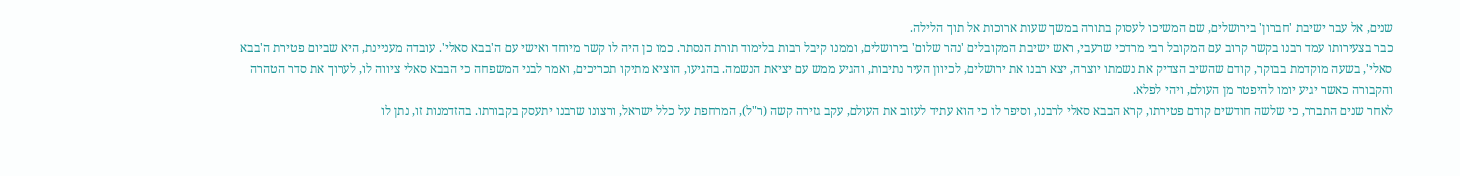שנים, אל עבר ישיבת 'חברון' בירושלים, שם המשיכו לעסוק בתורה במשך שעות ארוכות אל תוך הלילה.
כבר בצעירותו עמד רבנו בקשר קרוב עם המקובל רבי מרדכי שרעבי, ראש ישיבת המקובלים 'נהר שלום' בירושלים, וממנו קיבל רבות בלימוד תורת הנסתר. כמו כן היה לו קשר מיוחד ואישי עם ה'בבא סאלי'. עובדה מעניינת, היא שביום פטירת ה'בבא סאלי', בשעה מוקדמת בבוקר, קודם שהשיב הצדיק את נשמתו יוצרה, יצא רבנו את ירושלים, לכיוון העיר נתיבות, והגיע ממש עם יציאת הנשמה. בהגיעו, הוציא מתיקו תכריכים, ואמר לבני המשפחה כי הבבא סאלי ציווה לו, לערוך את סדר הטהרה והקבורה כאשר יגיע יומו להיפטר מן העולם, ויהי לפלא.
לאחר שנים התברר, כי שלשה חודשים קודם פטירתו, קרא הבבא סאלי לרבנו, וסיפר לו כי הוא עתיד לעזוב את העולם, עקב גזירה קשה (ר"ל), המרחפת על כלל ישראל, ורצונו שרבנו יתעסק בקבורתו. בהזדמנות זו, נתן לו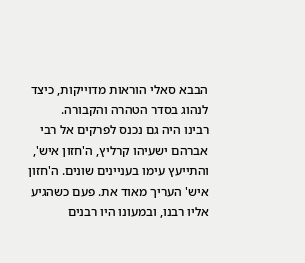הבבא סאלי הוראות מדוייקות, כיצד לנהוג בסדר הטהרה והקבורה.
רבינו היה גם נכנס לפרקים אל רבי אברהם ישעיהו קרליץ, ה'חזון איש', והתייעץ עימו בעניינים שונים. ה'חזון איש' העריך מאוד את. פעם כשהגיע אליו רבנו, ובמעונו היו רבנים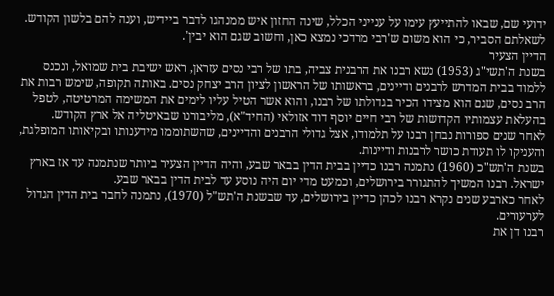ידועי שם, שבאו להתייעץ עימו על ענייני הכלל, שינה החזון איש ממנהגו לדבר ביידיש, וענה להם בלשון הקודש. לשאלתם הסביר, כי הוא משום ש'רבי מרדכי נמצא כאן, וחשוב שגם הוא יבין'.
הדיין הצעיר
בשנת ה'תשי"ג (1953) נשא רבנו את הרבנית צביה, בתו של רבי נסים עזראן, ראש ישיבת בית שמואל, ונכנס ללמוד בבית המדרש לרבנים ודיינים, בראשותו של הראשון לציון הרב יצחק נסים. באותה תקופה, שימש רבות את הרב נסים, שגם הוא מצידו הכיר בגדולתו של רבנו, והוא אשר הטיל עליו לימים את המשימה המרטיטה, לטפל בהעלאת עצמותיו הקדושות של רבי חיים יוסף דוד אזולאי (החיד"א), מליבורנו שבאיטליה אל ארץ הקודש.
לאחר שנים ספורות נבחן רבנו על תלמודו, אצל גדולי הרבנים והדיינים, שהשתוממו מידענותו ובקיאותו המופלגת, והעניקו לו תעודת כושר לרבנות ודיינות.
בשנת ה'תש"כ (1960) נתמנה רבנו כדיין בבית הדין בבאר שבע, והיה הדיין הצעיר ביותר שנתמנה עד אז בארץ ישראל. רבנו המשיך להתגורר בירושלים, וכמעט מדי יום היה נוסע עד לבית הדין בבאר שבע.
לאחר כארבע שנים נקרא רבנו לכהן כדיין בירושלים, עד שבשנת ה'תש"ל (1970), נתמנה לחבר בית הדין הגדול לערעורים.
רבנו דן את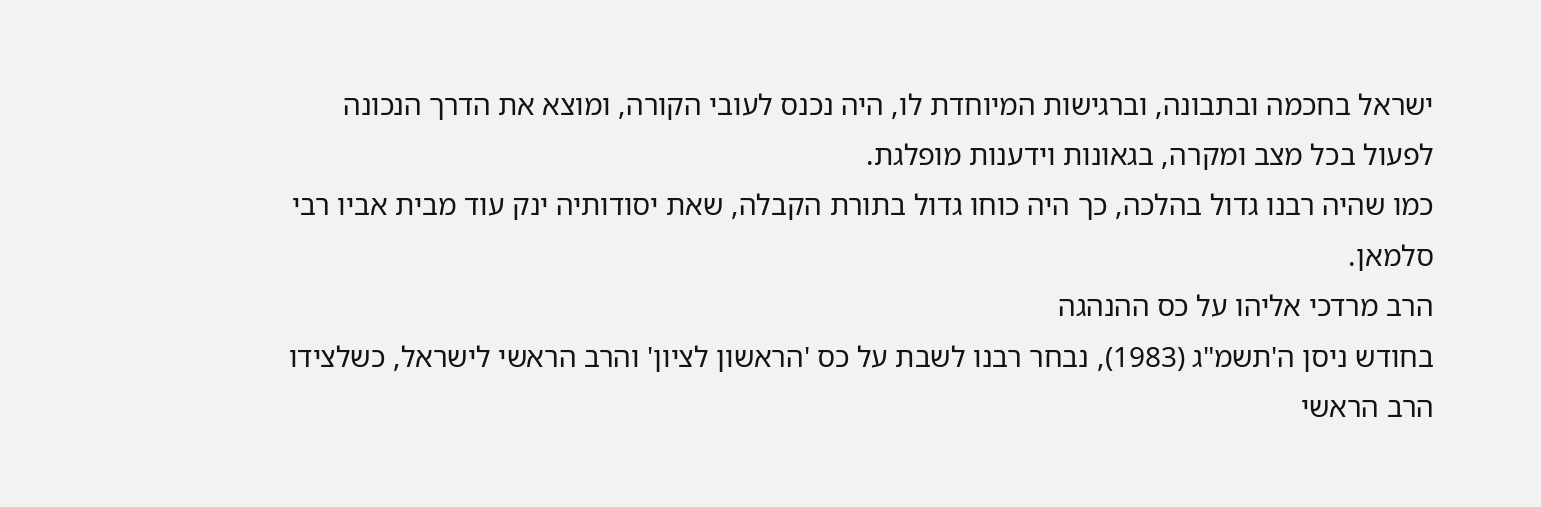ישראל בחכמה ובתבונה, וברגישות המיוחדת לו, היה נכנס לעובי הקורה, ומוצא את הדרך הנכונה לפעול בכל מצב ומקרה, בגאונות וידענות מופלגת.
כמו שהיה רבנו גדול בהלכה, כך היה כוחו גדול בתורת הקבלה, שאת יסודותיה ינק עוד מבית אביו רבי סלמאן.
הרב מרדכי אליהו על כס ההנהגה
בחודש ניסן ה'תשמ"ג (1983), נבחר רבנו לשבת על כס 'הראשון לציון' והרב הראשי לישראל, כשלצידו הרב הראשי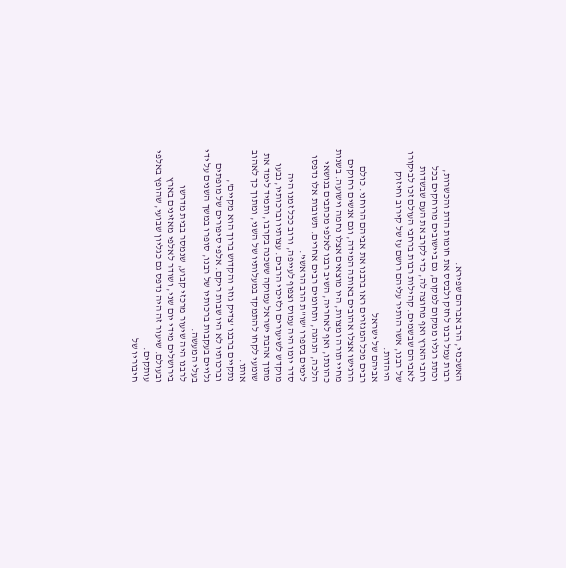האשכנזי, הרב אברהם שפירא.
רבות עמל רבנו לחזק ולבסס את חומות הדת והכשרות, וכתת רגליו ממקום למקום, גם ביישובים מרוחקים בכל רחבי הארץ ואף מחוצה לה, כדי לקרב את העם שבשדות לאביהם שבשמים. קהילות רבות ברחבי העולם זכו לביקורו של רבנו, אשר הותיר עליהם רושם עז של קירוב וחיזוק היהדות.
אביהם של ישראל
רבים מכל המגזרים ראו ברבנו את אביהם הרוחני. כולם הרגישו אצלו אהובים באותה המידה, וגם אנשים רחוקים מחיי תורה ומצוות, היו מוצאים אצלו נחמה וישועה. בשנות כהונתו, ואף לאחריה, השיב רבנו לאלפי מכתבים בנושאי הלכה, הנהגה, ותחומים רבים אחרים. תשובות אלו נדפסו לימים בספרו 'שו"ת הרב הראשי'.
סדר יומו היה עמוס וצפוף לעייפה, ורוב ככל זמנו היה מוקדש לשיעורים ולזיכוי הרבים. עצותיו וברכותיו, נבעו מתוך אהבת ישראל עמוקה ששכנה בקרבו, ותמיד לימד את שומעי לקחו להתמקד במעלותיו של השני, ומתוך כך לאהוב אותו.
נתקיים ברבנו 'צדיק גוזר והקדוש ברוך הוא מקיים', וברכותיו לא היו שבות ריקם. אלפי סיפורים של מופתים גלויים בעקבות ברכותיו של רבנו, סופרו במשך השנים על ידי בעלי המעשה.
לרבנו היה שיעור מרכזי קבוע, שנמסר בבית מדרשו בירושלים מידי יום שני, ושודר לאלפי מאזינים בארץ ובעולם. שיעור זה היה נדפס גם כגליון שבועי, שהופץ באלפי עותקים.
חיבוריו של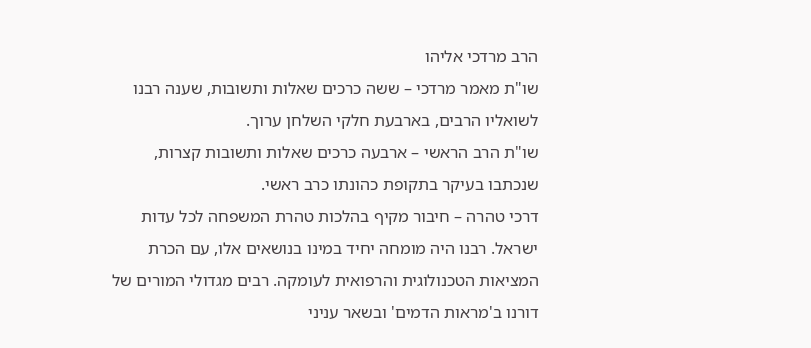הרב מרדכי אליהו
שו"ת מאמר מרדכי – ששה כרכים שאלות ותשובות, שענה רבנו לשואליו הרבים, בארבעת חלקי השלחן ערוך.
שו"ת הרב הראשי – ארבעה כרכים שאלות ותשובות קצרות, שנכתבו בעיקר בתקופת כהונתו כרב ראשי.
דרכי טהרה – חיבור מקיף בהלכות טהרת המשפחה לכל עדות ישראל. רבנו היה מומחה יחיד במינו בנושאים אלו, עם הכרת המציאות הטכנולוגית והרפואית לעומקה. רבים מגדולי המורים של דורנו ב'מראות הדמים' ובשאר עניני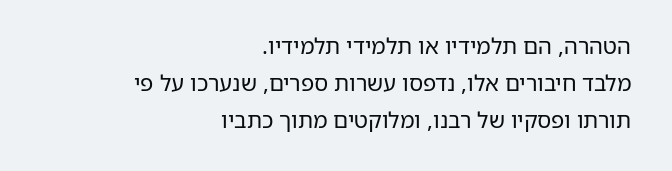הטהרה, הם תלמידיו או תלמידי תלמידיו.
מלבד חיבורים אלו, נדפסו עשרות ספרים, שנערכו על פי תורתו ופסקיו של רבנו, ומלוקטים מתוך כתביו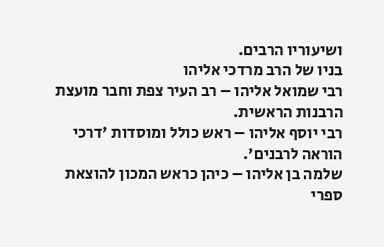ושיעוריו הרבים.
בניו של הרב מרדכי אליהו
רבי שמואל אליהו – רב העיר צפת וחבר מועצת הרבנות הראשית.
רבי יוסף אליהו – ראש כולל ומוסדות 'דרכי הוראה לרבנים'.
שלמה בן אליהו – כיהן כראש המכון להוצאת ספרי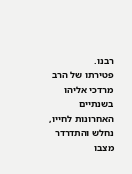רבנו.
פטירתו של הרב מרדכי אליהו
בשנתיים האחרונות לחייו, נחלש והתדרדר מצבו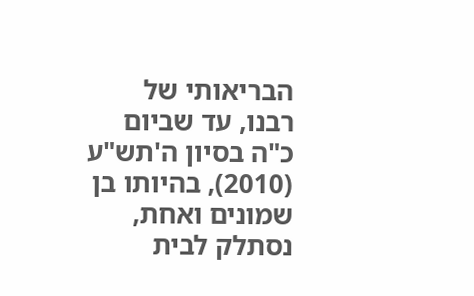הבריאותי של רבנו, עד שביום כ"ה בסיון ה'תש"ע (2010), בהיותו בן שמונים ואחת, נסתלק לבית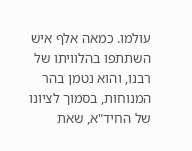עולמו. כמאה אלף איש השתתפו בהלוויתו של רבנו, והוא נטמן בהר המנוחות, בסמוך לציונו של החיד"א, שאת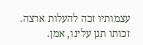עצמותיו זכה להעלות ארצה.
זכותו תגן עלינו, אמן.